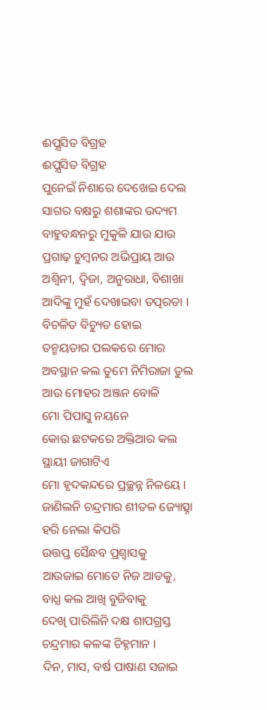ଈପ଼୍ପସିତ ବିଗ୍ରହ
ଈପ଼୍ପସିତ ବିଗ୍ରହ
ପୁନେଇଁ ନିଶାରେ ଦେଖେଇ ଦେଲ
ସାଗର ବକ୍ଷରୁ ଶଶାଙ୍କର ଉଦ୍ୟମ
ବାହୁବନ୍ଧନରୁ ମୁକୁଳି ଯାଉ ଯାଉ
ପ୍ରଗାଢ଼ ଚୁମ୍ବନର ଅଭିପ୍ରାୟ ଆଉ
ଅଶ୍ବିନୀ, ଦ୍ବିଜା, ଅନୁରାଧା, ବିଶାଖା
ଆଦିଙ୍କୁ ମୁହଁ ଦେଖାଇବା ତତ୍ପରତା ।
ବିଚଳିତ ବିଚ୍ୟୁତ ହୋଇ
ତନ୍ମୟତାର ପଲକରେ ମୋର
ଅବସ୍ଥାନ କଲ ତୁମେ ନିମିରାଜା ତୁଲ
ଆଉ ମୋହର ଅଞ୍ଜନ ବୋଳି
ମୋ ପିପାସୁ ନୟନେ
କୋଉ ଛଟକରେ ଅକ୍ତିଆର କଲ
ସ୍ଥାୟୀ ଜାଗାଟିଏ
ମୋ ହୃଦକନ୍ଦରେ ପ୍ରଚ୍ଛନ୍ନ ନିଳୟେ ।
ଜାଣିଲନି ଚନ୍ଦ୍ରମାର ଶୀତଳ ଜ୍ୟୋତ୍ସ୍ନା
ହରି ନେଲା କିପରି
ଉତ୍ତପ୍ତ ସୈନ୍ଧବ ପ୍ରଶ୍ବାସକୁ
ଆଉଜାଇ ମୋତେ ନିଜ ଆଡକୁ,
ବାଧ୍ଯ କଲ ଆଖି ବୁଜିବାକୁ
ଦେଖି ପାରିଲିନି ଦକ୍ଷ ଶାପଗ୍ରସ୍ତ
ଚନ୍ଦ୍ରମାର କଳଙ୍କ ଚିହ୍ନମାନ ।
ଦିନ, ମାସ, ବର୍ଷ ପାଷାଣ ସଜାଇ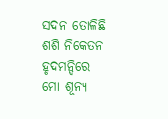ସଦନ ତୋଳିଛି ଶଶି ନିକେତନ
ହୃଦମନ୍ଦିରେ ମୋ ଶୂନ୍ଯ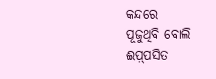କନ୍ଦରେ
ପୂଜୁଥିବି ବୋଲି ଈପ଼୍ପସିତ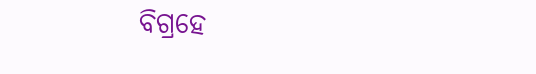ବିଗ୍ରହେ